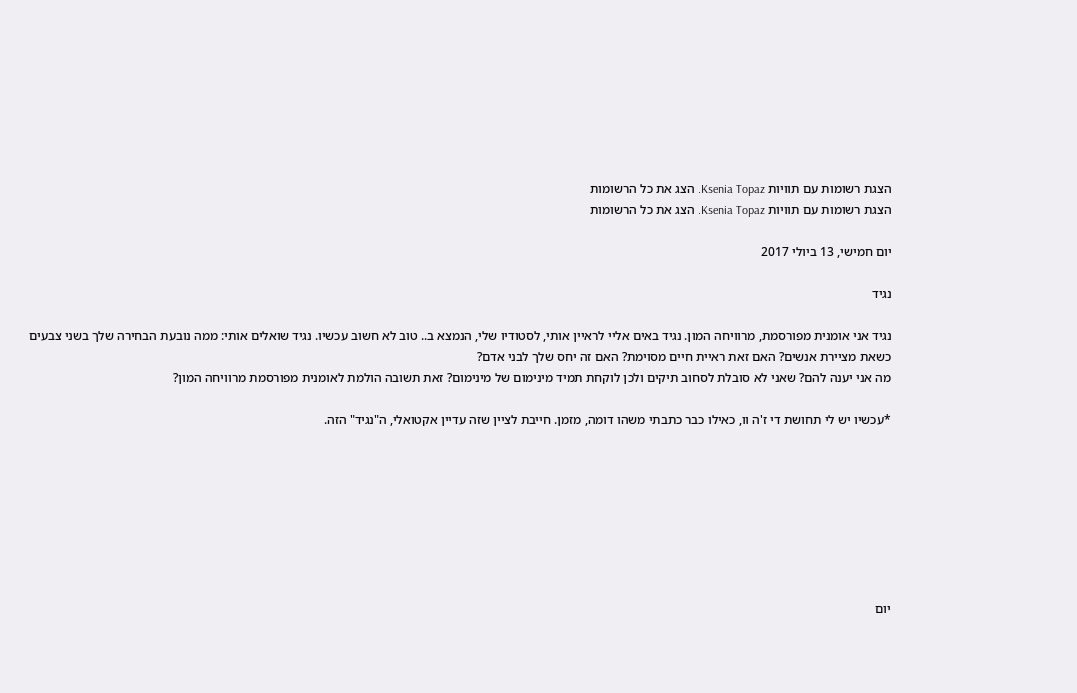הצגת רשומות עם תוויות Ksenia Topaz. הצג את כל הרשומות
הצגת רשומות עם תוויות Ksenia Topaz. הצג את כל הרשומות

יום חמישי, 13 ביולי 2017

נגיד

נגיד אני אומנית מפורסמת, מרוויחה המון. נגיד באים אליי לראיין אותי, לסטודיו שלי, הנמצא ב.. טוב לא חשוב עכשיו. נגיד שואלים אותי: ממה נובעת הבחירה שלך בשני צבעים כשאת מציירת אנשים? האם זאת ראיית חיים מסוימת? האם זה יחס שלך לבני אדם?
מה אני יענה להם? שאני לא סובלת לסחוב תיקים ולכן לוקחת תמיד מינימום של מינימום? זאת תשובה הולמת לאומנית מפורסמת מרוויחה המון?

*עכשיו יש לי תחושת די ז'ה וו, כאילו כבר כתבתי משהו דומה, מזמן. חייבת לציין שזה עדיין אקטואלי, ה"נגיד" הזה.








יום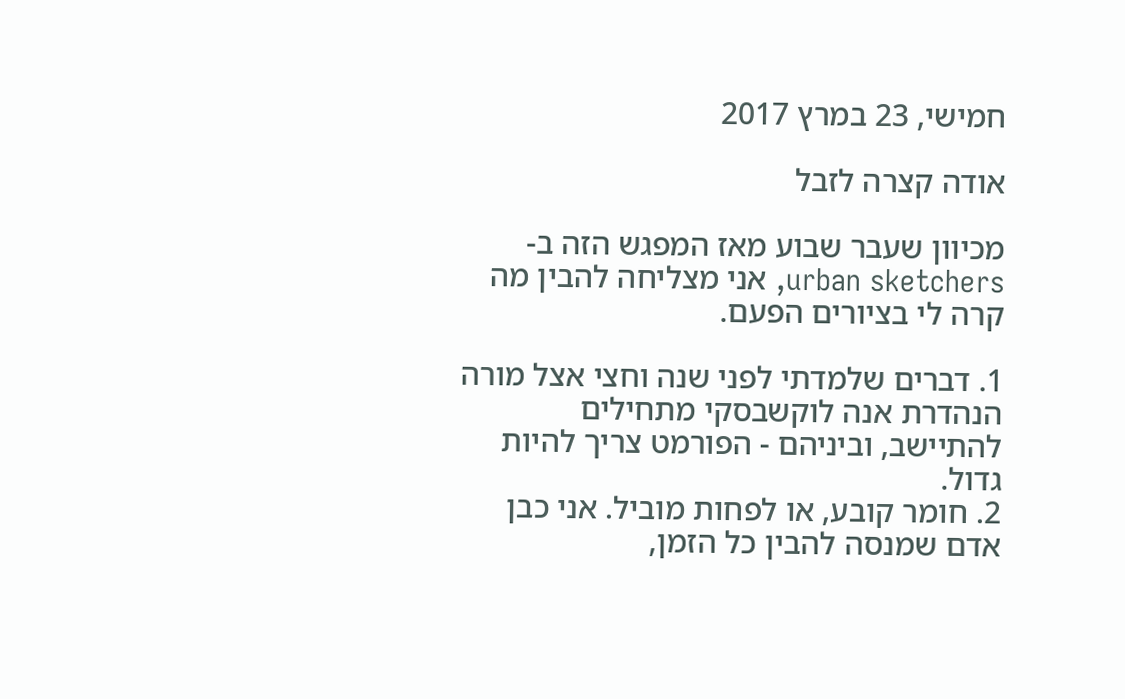חמישי, 23 במרץ 2017

אודה קצרה לזבל

מכיוון שעבר שבוע מאז המפגש הזה ב-urban sketchers, אני מצליחה להבין מה קרה לי בציורים הפעם.

1. דברים שלמדתי לפני שנה וחצי אצל מורה הנהדרת אנה לוקשבסקי מתחילים להתיישב, וביניהם - הפורמט צריך להיות גדול.
2. חומר קובע, או לפחות מוביל. אני כבן אדם שמנסה להבין כל הזמן,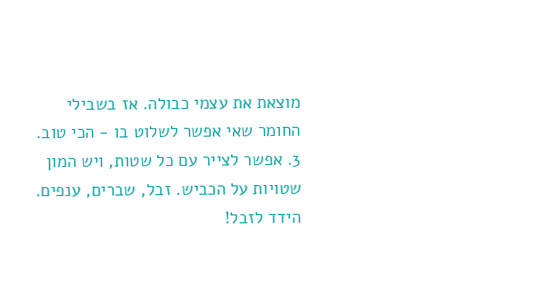מוצאת את עצמי כבולה. אז בשבילי החומר שאי אפשר לשלוט בו - הכי טוב.
3. אפשר לצייר עם כל שטות, ויש המון שטויות על הכביש. זבל, שברים, ענפים. הידד לזבל!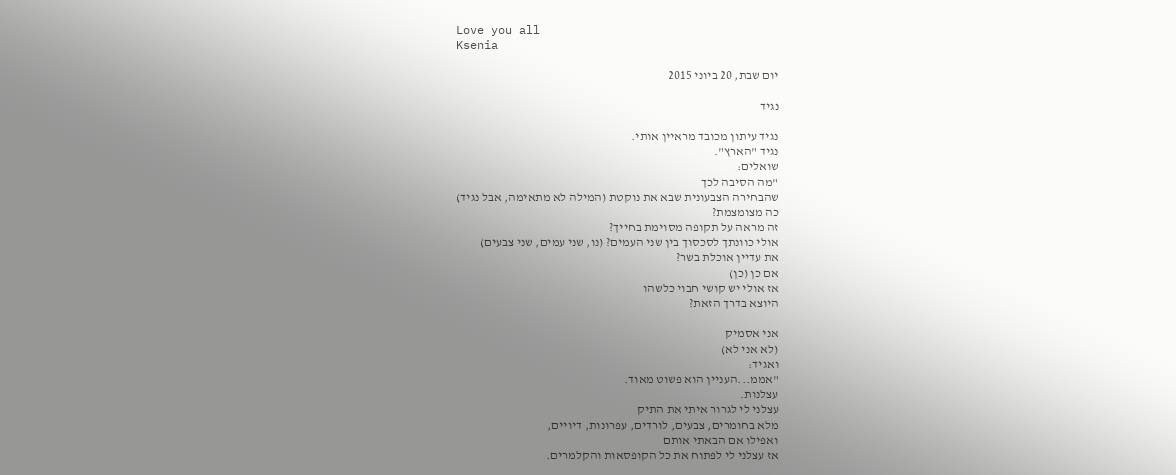Love you all
Ksenia

יום שבת, 20 ביוני 2015

נגיד

נגיד עיתון מכובד מראיין אותי.
נגיד "הארץ".
שואלים:
"מה הסיבה לכך
שהבחירה הצבעונית שבא את נוקטת (המילה לא מתאימה, אבל נגיד)
כה מצומצמת?
זה מראה על תקופה מסוימת בחייך?
אולי כוונתך לסכסוך בין שני העמים? (נו, שני עמים, שני צבעים)
את עדיין אוכלת בשר?
אם כן (כן)
אז אולי יש קושי חבוי כלשהו
היוצא בדרך הזאת?

אני אסמיק
(לא אני לא)
ואגיד:
"אממ...העניין הוא פשוט מאוד.
עצלנות.
עצלני לי לגרור איתי את התיק
מלא בחומרים, צבעים, לורדים, עפרונות, דיויים,
ואפילו אם הבאתי אותם
אז עצלני לי לפתוח את כל הקופסאות והקלמרים.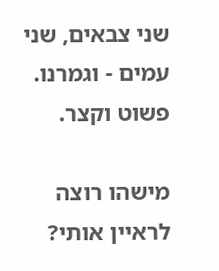שני צבאים, שני עמים - וגמרנו.
פשוט וקצר.

מישהו רוצה לראיין אותי?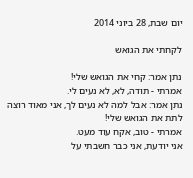יום שבת, 28 ביוני 2014

לקחתי את הגואש

נתן אמר: קחי את הגואש שלי!
אמרתי - תודה, לא, לא נעים לי.
נתן אמר: אבל למה לא נעים לך, אני מאוד רוצה לתת את הגואש שלי!
אמרתי - טוב, אקח עוד מעט.
אני יודעת, אני כבר חשבתי על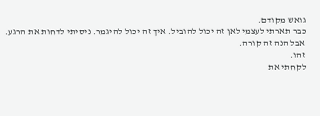גואש מקודם.
כבר תארתי לעצמי לאן זה יכול להוביל. איך זה יכול להיגמר. ניסיתי לדחות את הרגע.
אבל הנה זה קורה.
זהו.
לקחתי את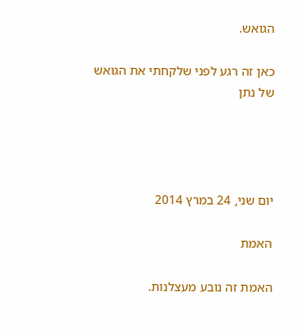הגואש.

כאן זה רגע לפני שלקחתי את הגואש של נתן




יום שני, 24 במרץ 2014

האמת

האמת זה נובע מעצלנות.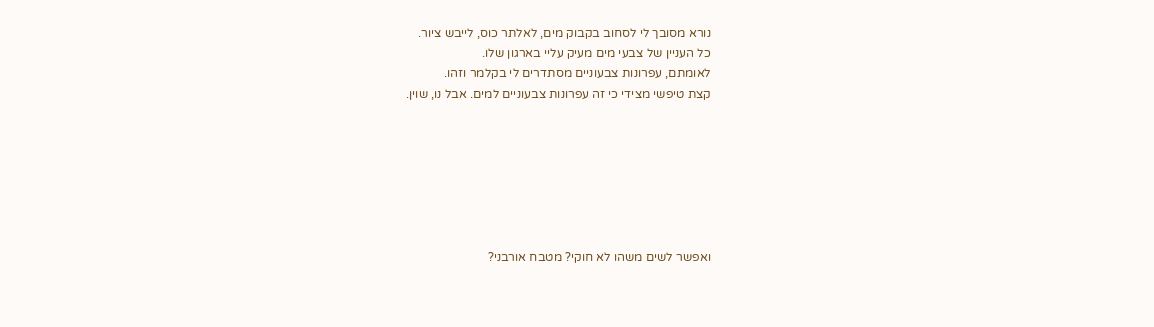נורא מסובך לי לסחוב בקבוק מים, לאלתר כוס, לייבש ציור.
כל העניין של צבעי מים מעיק עליי בארגון שלו.
לאומתם, עפרונות צבעוניים מסתדרים לי בקלמר וזהו.
קצת טיפשי מצידי כי זה עפרונות צבעוניים למים. אבל נו, שוין.







ואפשר לשים משהו לא חוקי? מטבח אורבני?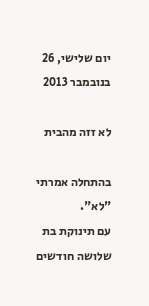יום שלישי, 26 בנובמבר 2013

לא זזה מהבית

בהתחלה אמרתי "לא".
עם תינוקת בת שלושה חודשים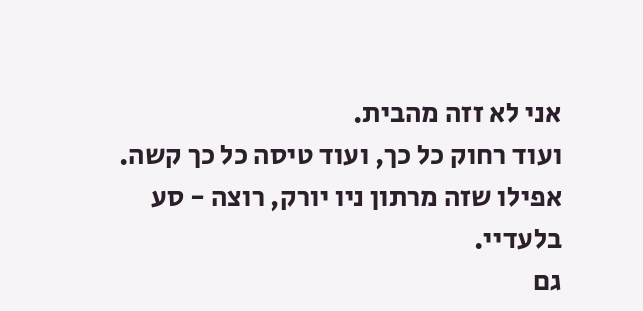אני לא זזה מהבית.
ועוד רחוק כל כך, ועוד טיסה כל כך קשה.
אפילו שזה מרתון ניו יורק, רוצה - סע בלעדיי.
גם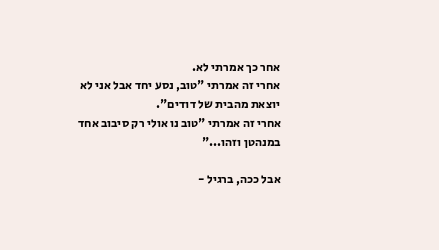אחר כך אמרתי לא.
אחרי זה אמרתי "טוב, נסע יחד אבל אני לא יוצאת מהבית של דודים".
אחרי זה אמרתי "טוב נו אולי רק סיבוב אחד במנהטן וזהו..."

אבל ככה, ברגיל -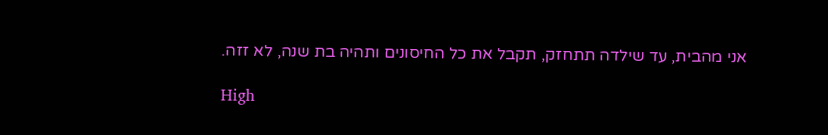אני מהבית, עד שילדה תתחזק, תקבל את כל החיסונים ותהיה בת שנה, לא זזה.

High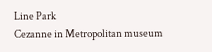Line Park
Cezanne in Metropolitan museum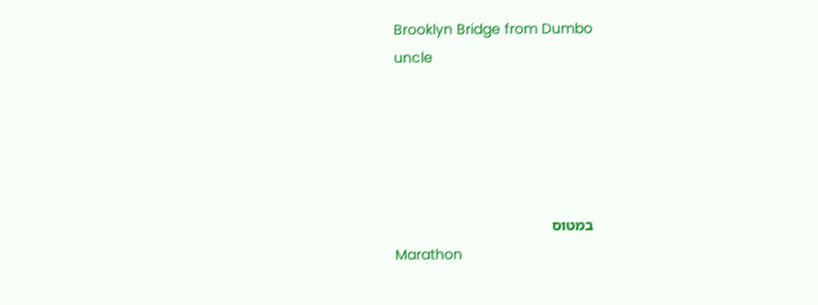Brooklyn Bridge from Dumbo
uncle





במטוס
Marathon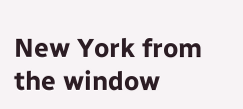New York from the window